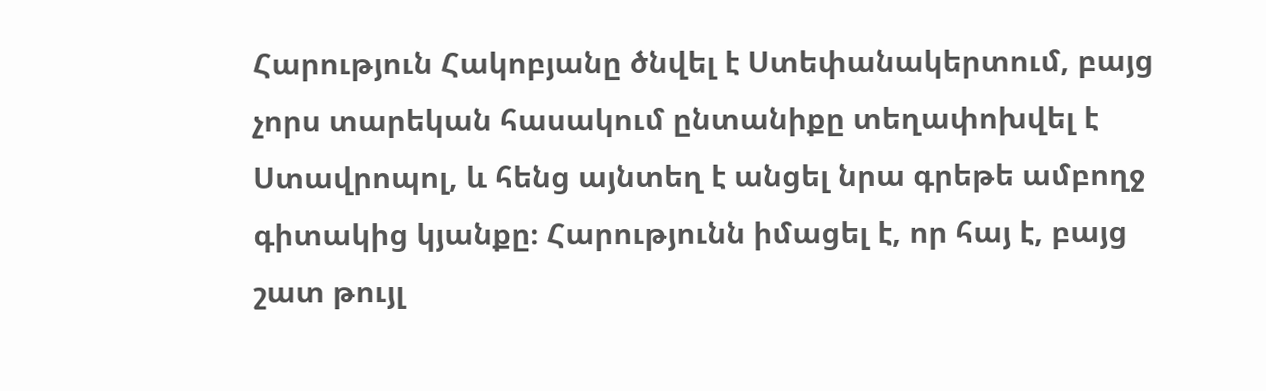Հարություն Հակոբյանը ծնվել է Ստեփանակերտում, բայց չորս տարեկան հասակում ընտանիքը տեղափոխվել է Ստավրոպոլ, և հենց այնտեղ է անցել նրա գրեթե ամբողջ գիտակից կյանքը։ Հարությունն իմացել է, որ հայ է, բայց շատ թույլ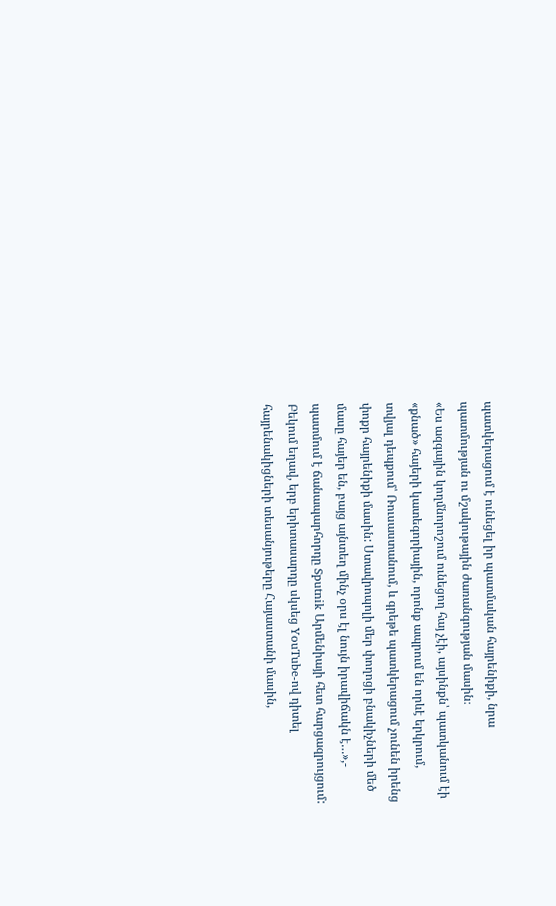պատկերացում է ունեցել իր պատմական հայրենիքի, նրա պատմության ու մշակութային ժառանգության մասին։
«Ես ազգային կողմնորոշում ունեցող հայ չէի, այսինքն՝ պատկանում էի «քնած» հայերի կատեգորիային, որոնք ապրում են որևէ երկրում, տվյալ դեպքում՝ Ռուսաստանում, և գրեթե պատկերացում չունեն իրենց փոքր հայրենիքի մասին: Ստավրոպոլի մեր փողոցի բնակիչների մեծ մասը հայեր են, բայց այնտեղ մինչ օրս էլ նույն իրավիճակն է…»,- պատմում է ճանապարհորդը Sputnik Արմենիայի հետ հարցազրույցում:
Բեկում եղավ, երբ երիտասարդը սկսեց YouTube-ով դիտել հայրենակիցների տեսանյութերը Հայաստանի մասին,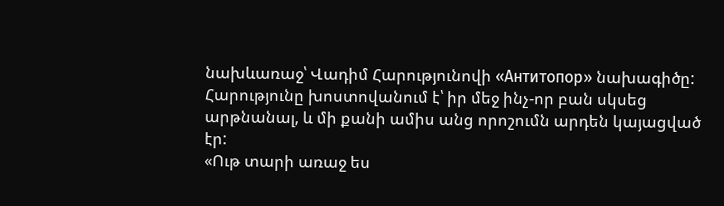նախևառաջ՝ Վադիմ Հարությունովի «Антитопор» նախագիծը:
Հարությունը խոստովանում է՝ իր մեջ ինչ-որ բան սկսեց արթնանալ, և մի քանի ամիս անց որոշումն արդեն կայացված էր:
«Ութ տարի առաջ ես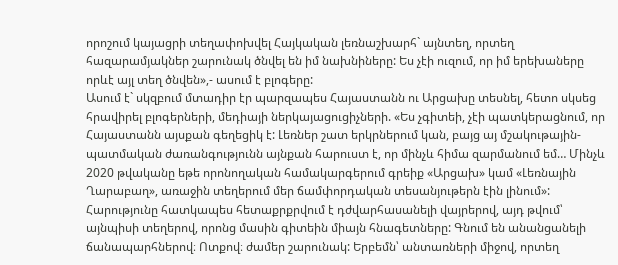որոշում կայացրի տեղափոխվել Հայկական լեռնաշխարհ` այնտեղ, որտեղ հազարամյակներ շարունակ ծնվել են իմ նախնիները: Ես չէի ուզում, որ իմ երեխաները որևէ այլ տեղ ծնվեն»,- ասում է բլոգերը:
Ասում է` սկզբում մտադիր էր պարզապես Հայաստանն ու Արցախը տեսնել, հետո սկսեց հրավիրել բլոգերների, մեդիայի ներկայացուցիչների. «Ես չգիտեի, չէի պատկերացնում, որ Հայաստանն այսքան գեղեցիկ է: Լեռներ շատ երկրներում կան, բայց այ մշակութային-պատմական ժառանգությունն այնքան հարուստ է, որ մինչև հիմա զարմանում եմ… Մինչև 2020 թվականը եթե որոնողական համակարգերում գրեիք «Արցախ» կամ «Լեռնային Ղարաբաղ», առաջին տեղերում մեր ճամփորդական տեսանյութերն էին լինում»:
Հարությունը հատկապես հետաքրքրվում է դժվարհասանելի վայրերով, այդ թվում՝ այնպիսի տեղերով, որոնց մասին գիտեին միայն հնագետները: Գնում են անանցանելի ճանապարհներով։ Ոտքով։ ժամեր շարունակ: Երբեմն՝ անտառների միջով, որտեղ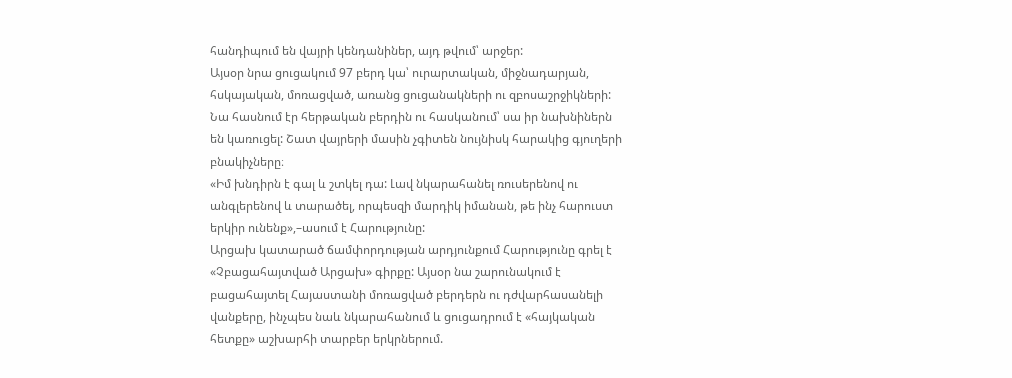հանդիպում են վայրի կենդանիներ, այդ թվում՝ արջեր:
Այսօր նրա ցուցակում 97 բերդ կա՝ ուրարտական, միջնադարյան, հսկայական, մոռացված, առանց ցուցանակների ու զբոսաշրջիկների: Նա հասնում էր հերթական բերդին ու հասկանում՝ սա իր նախնիներն են կառուցել: Շատ վայրերի մասին չգիտեն նույնիսկ հարակից գյուղերի բնակիչները։
«Իմ խնդիրն է գալ և շտկել դա: Լավ նկարահանել ռուսերենով ու անգլերենով և տարածել, որպեսզի մարդիկ իմանան, թե ինչ հարուստ երկիր ունենք»,–ասում է Հարությունը:
Արցախ կատարած ճամփորդության արդյունքում Հարությունը գրել է «Չբացահայտված Արցախ» գիրքը: Այսօր նա շարունակում է բացահայտել Հայաստանի մոռացված բերդերն ու դժվարհասանելի վանքերը, ինչպես նաև նկարահանում և ցուցադրում է «հայկական հետքը» աշխարհի տարբեր երկրներում.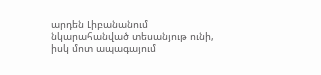արդեն Լիբանանում նկարահանված տեսանյութ ունի, իսկ մոտ ապագայում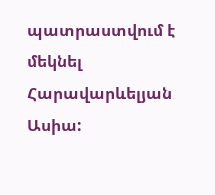պատրաստվում է մեկնել Հարավարևելյան Ասիա: